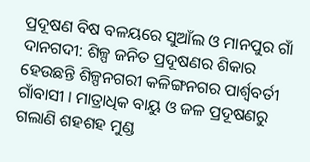ପ୍ରଦୂଷଣ ବିଷ ବଳୟରେ ସୁଆଁଲ ଓ ମାନପୁର ଗାଁ
ଦାନଗଦୀ: ଶିଳ୍ପ ଜନିତ ପ୍ରଦୂଷଣର ଶିକାର ହେଉଛନ୍ତି ଶିଳ୍ପନଗରୀ କଳିଙ୍ଗନଗର ପାର୍ଶ୍ୱବର୍ତୀ ଗାଁବାସୀ । ମାତ୍ରାଧିକ ବାୟୁ ଓ ଜଳ ପ୍ରଦୂଷଣରୁ ଗଲାଣି ଶହଶହ ମୁଣ୍ଡ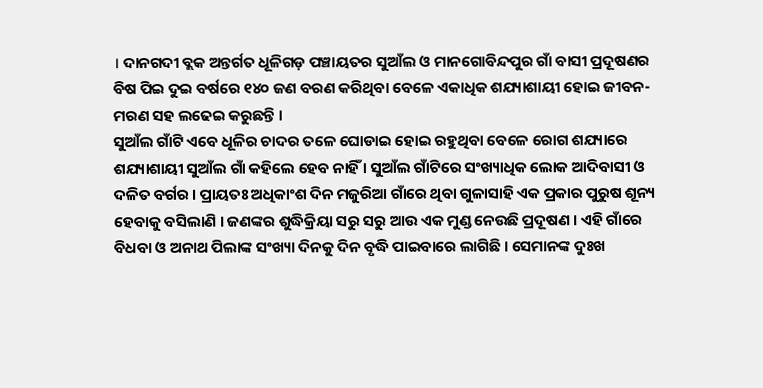। ଦାନଗଦୀ ବ୍ଲକ ଅନ୍ତର୍ଗତ ଧୂଳିଗଡ଼ ପଞ୍ଚାୟତର ସୁଆଁଲ ଓ ମାନଗୋବିନ୍ଦପୁର ଗାଁ ବାସୀ ପ୍ରଦୂଷଣର ବିଷ ପିଇ ଦୁଇ ବର୍ଷରେ ୧୪୦ ଜଣ ବରଣ କରିଥିବା ବେଳେ ଏକାଧିକ ଶଯ୍ୟାଶାୟୀ ହୋଇ ଜୀବନ-ମରଣ ସହ ଲଢେଇ କରୁଛନ୍ତି ।
ସୁଆଁଲ ଗାଁଟି ଏବେ ଧୂଳିର ଚାଦର ତଳେ ଘୋଡାଇ ହୋଇ ରହୁଥିବା ବେଳେ ରୋଗ ଶଯ୍ୟାରେ ଶଯ୍ୟାଶାୟୀ ସୁଆଁଲ ଗାଁ କହିଲେ ହେବ ନାହିଁ । ସୁଆଁଲ ଗାଁଟିରେ ସଂଖ୍ୟାଧିକ ଲୋକ ଆଦିବାସୀ ଓ ଦଳିତ ବର୍ଗର । ପ୍ରାୟତଃ ଅଧିକାଂଶ ଦିନ ମଜୁରିଆ ଗାଁରେ ଥିବା ଗୁଳାସାହି ଏକ ପ୍ରକାର ପୁରୁଷ ଶୂନ୍ୟ ହେବାକୁ ବସିଲାଣି । ଜଣଙ୍କର ଶୁଦ୍ଧିକ୍ରିୟା ସରୁ ସରୁ ଆଉ ଏକ ମୁଣ୍ଡ ନେଉଛି ପ୍ରଦୂଷଣ । ଏହି ଗାଁରେ ବିଧବା ଓ ଅନାଥ ପିଲାଙ୍କ ସଂଖ୍ୟା ଦିନକୁ ଦିନ ବୃଦ୍ଧି ପାଇବାରେ ଲାଗିଛି । ସେମାନଙ୍କ ଦୁଃଖ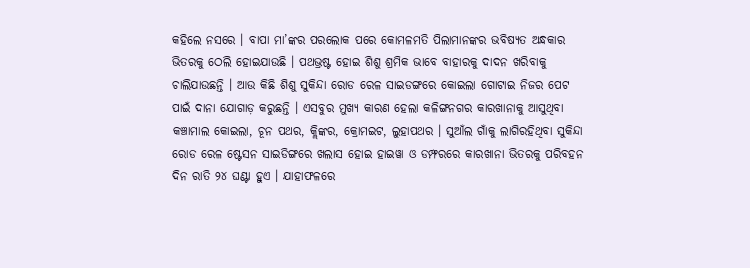କହିଲେ ନସରେ । ବାପା ମା’ଙ୍କର ପରଲୋକ ପରେ କୋମଳମତି ପିଲାମାନଙ୍କର ଭବିଷ୍ୟତ ଅନ୍ଧକାର ଭିତରକୁ ଠେଲି ହୋଇଯାଉଛି । ପଥଭ୍ରଷ୍ଟ ହୋଇ ଶିଶୁ ଶ୍ରମିକ ଭାବେ ବାହାରକୁ ଦାଦନ ଖରିବାକୁ ଚାଲିଯାଉଛନ୍ତି । ଆଉ କିଛି ଶିଶୁ ସୁକିନ୍ଦା ରୋଡ ରେଳ ସାଇଡଙ୍ଗରେ କୋଇଲା ଗୋଟାଇ ନିଜର ପେଟ ପାଇଁ ଦାନା ଯୋଗାଡ଼ କରୁଛନ୍ତି । ଏସବୁର ମୁଖ୍ୟ କାରଣ ହେଲା କଳିଙ୍ଗନଗର କାରଖାନାକୁ ଆସୁଥିବା କଞ୍ଚାମାଲ କୋଇଲା, ଚୂନ ପଥର, କ୍ଲିଙ୍କର, କ୍ରୋମଇଟ, ଲୁହାପଥର । ସୁଆଁଲ ଗାଁକୁ ଲାଗିରହିଥିବା ସୁକିନ୍ଦା ରୋଡ ରେଳ ଷ୍ଟେସନ ସାଇଡିଙ୍ଗରେ ଖଲାସ ହୋଇ ହାଇୱା ଓ ଡମ୍ଫରରେ କାରଖାନା ଭିତରକୁ ପରିବହନ ଦିନ ରାତି ୨୪ ଘଣ୍ଟା ହୁଏ । ଯାହାଫଳରେ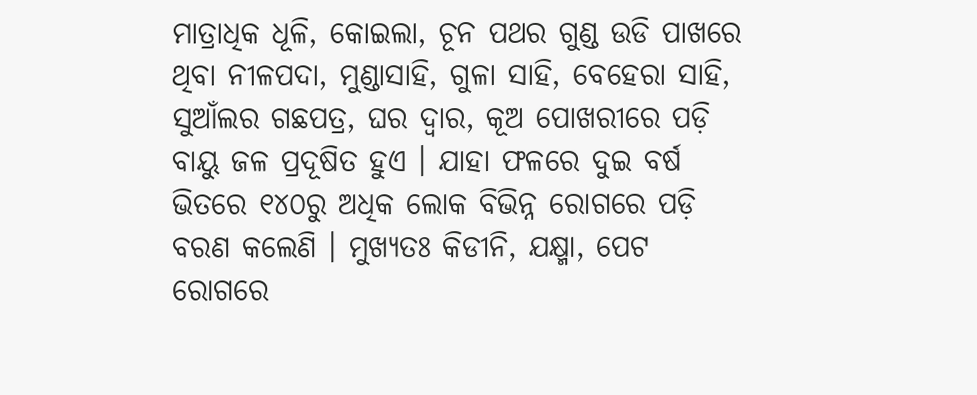ମାତ୍ରାଧିକ ଧୂଳି, କୋଇଲା, ଚୂନ ପଥର ଗୁଣ୍ଡ ଉଡି ପାଖରେ ଥିବା ନୀଳପଦା, ମୁଣ୍ଡାସାହି, ଗୁଳା ସାହି, ବେହେରା ସାହି, ସୁଆଁଲର ଗଛପତ୍ର, ଘର ଦ୍ୱାର, କୂଅ ପୋଖରୀରେ ପଡ଼ି ବାୟୁ ଜଳ ପ୍ରଦୂଷିତ ହୁଏ । ଯାହା ଫଳରେ ଦୁଇ ବର୍ଷ ଭିତରେ ୧୪୦ରୁ ଅଧିକ ଲୋକ ବିଭିନ୍ନ ରୋଗରେ ପଡ଼ି ବରଣ କଲେଣି । ମୁଖ୍ୟତଃ କିଡୀନି, ଯକ୍ଷ୍ମା, ପେଟ ରୋଗରେ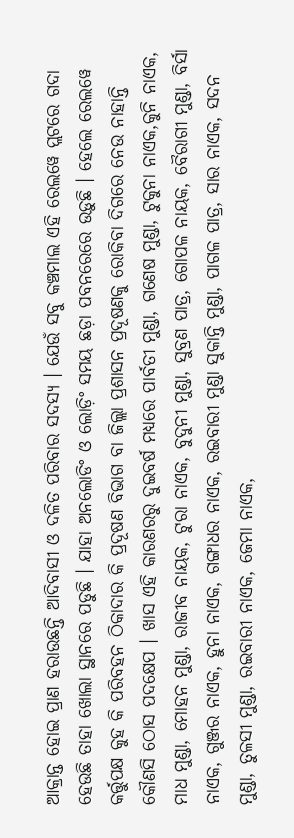ଆକ୍ରାନ୍ତ ହୋଇ ପ୍ରାଣ ହରାଉଛନ୍ତି ଆଦିବାସୀ ଓ ଦଳିତ ପରିବାର ସଦସ୍ୟ । ଯେଉଁ ସବୁ କଞ୍ଚମାଲ ଏହି ରେଲୱେ ପ୍ଲଟରେ ଗଦା ହେଉଛି ତାହା ଖୋଲା ସ୍ଥାନରେ ପଡୁଛି । ଯାହା ଅନଲୋଡିଂ ଓ ଲୋଡ଼ିଂ ସମୟ ଛଡ଼ା ପବନରେରେ ଉଡ଼ୁଛି । ହେଲେ ରେଲୱେ କର୍ତ୍ତୁପକ୍ଷ କୁହ କି ପରିବହନ ଠିକାଦାର କି ପ୍ରଦୂଷଣ ବିଭାଗ ବା ଜିଲ୍ଲା ପ୍ରଶାସନ ପ୍ରଦୂଷଣକୁ ରୋକିବା ଦିଗରେ ନେଉ ନାହାନ୍ତି କୌଣସି ଠୋସ ପଦକ୍ଷେପ । ଖାସ ଏହି କାରଣରରୁ ଦୁଇବର୍ଷ ମଧ୍ୟରେ ପାର୍ବତୀ ମୁଣ୍ଡା, ଗଣେଷ ମୁଣ୍ଡା, ଟୁକୁନା ନାଏକ,କୁନି ନାଏକ, ମାଧ ମୁଣ୍ଡା, ମୋହନ ମୁଣ୍ଡା, ରାଜୀବ ନାୟକ, ଟୁରା ନାଏକ, ବୁଦୁନୀ ମୁଣ୍ଡା, ସୁବ୍ରଣ ପାତ୍ର, ଗୋପଳ ନାୟକ, ବୈରାଗୀ ମୁଣ୍ଡା, ବିର୍ସା ନାଏକ, ଗୁଞ୍ଜର ନାଏକ, ହୁନା ନାଏକ, ଗଙ୍ଗାଧର ନାଏକ, ରଇବାରୀ ମୁଣ୍ଡା ସୁକାନ୍ତି ମୁଣ୍ଡା, ପାଗଳ ପାତ୍ର, ସାର ନାଏକ, ସଦନ ମୁଣ୍ଡା, ତୁଳସୀ ମୁଣ୍ଡା, ରଇବାରୀ ନାଏକ, ଜେମା ନାଏକ,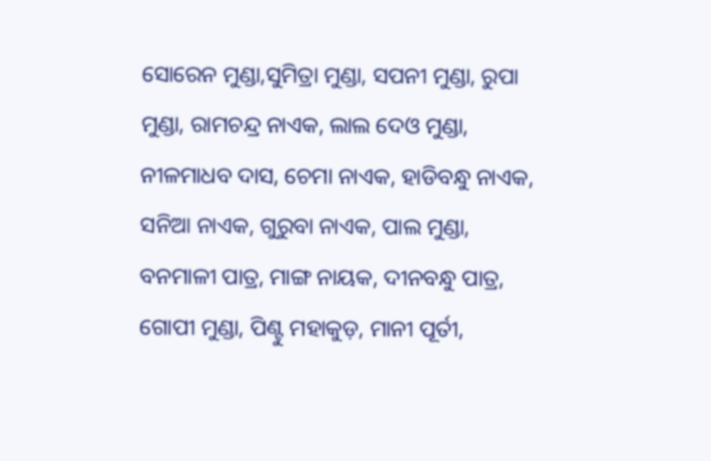ସୋରେନ ମୁଣ୍ଡା,ସୁମିତ୍ରା ମୁଣ୍ଡା, ସପନୀ ମୁଣ୍ଡା, ରୁପା ମୁଣ୍ଡା, ରାମଚନ୍ଦ୍ର ନାଏକ, ଲାଲ ଦେଓ ମୁଣ୍ଡା, ନୀଳମାଧବ ଦାସ, ଚେମା ନାଏକ, ହାଡିବନ୍ଧୁ ନାଏକ, ସନିଆ ନାଏକ, ଗୁରୁବା ନାଏକ, ପାଲ ମୁଣ୍ଡା, ବନମାଳୀ ପାତ୍ର, ମାଙ୍ଗ ନାୟକ, ଦୀନବନ୍ଧୁ ପାତ୍ର, ଗୋପୀ ମୁଣ୍ଡା, ପିଣ୍ଟୁ ମହାକୁଡ଼, ମାନୀ ପୂର୍ତୀ,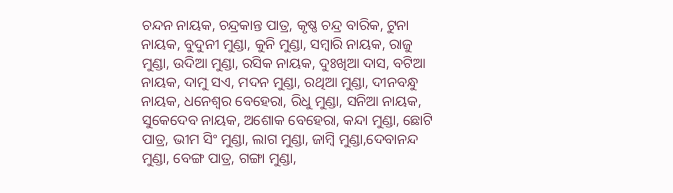ଚନ୍ଦନ ନାୟକ, ଚନ୍ଦ୍ରକାନ୍ତ ପାତ୍ର, କୃଷ୍ଣ ଚନ୍ଦ୍ର ବାରିକ, ଟୁନା ନାୟକ, ବୁଦୁନୀ ମୁଣ୍ଡା, କୁନି ମୁଣ୍ଡା, ସମ୍ବାରି ନାୟକ, ରାଜୁ ମୁଣ୍ଡା, ଉଦିଆ ମୁଣ୍ଡା, ରସିକ ନାୟକ, ଦୁଃଖିଆ ଦାସ, ବଟିଆ ନାୟକ, ଦାମୁ ସଏ, ମଦନ ମୁଣ୍ଡା, ରଥିଆ ମୁଣ୍ଡା, ଦୀନବନ୍ଧୁ ନାୟକ, ଧନେଶ୍ୱର ବେହେରା, ରିଧୁ ମୁଣ୍ଡା, ସନିଆ ନାୟକ, ସୁକେଦେବ ନାୟକ, ଅଶୋକ ବେହେରା, କନ୍ଦା ମୁଣ୍ଡା, ଛୋଟି ପାତ୍ର, ଭୀମ ସିଂ ମୁଣ୍ଡା, ଲାଗ ମୁଣ୍ଡା, ଜାମ୍ବି ମୁଣ୍ଡା,ଦେବାନନ୍ଦ ମୁଣ୍ଡା, ବେଙ୍ଗ ପାତ୍ର, ଗଙ୍ଗା ମୁଣ୍ଡା,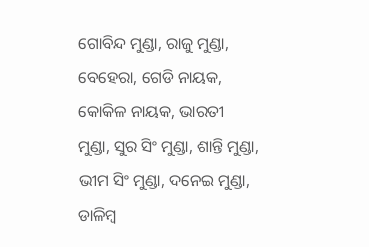ଗୋବିନ୍ଦ ମୁଣ୍ଡା, ରାଜୁ ମୁଣ୍ଡା, ବେହେରା, ଗେଡି ନାୟକ, କୋକିଳ ନାୟକ, ଭାରତୀ ମୁଣ୍ଡା, ସୁର ସିଂ ମୁଣ୍ଡା, ଶାନ୍ତି ମୁଣ୍ଡା, ଭୀମ ସିଂ ମୁଣ୍ଡା, ଦନେଇ ମୁଣ୍ଡା, ଡାଳିମ୍ବ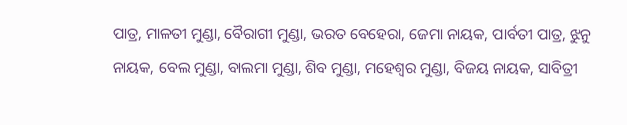ପାତ୍ର, ମାଳତୀ ମୁଣ୍ଡା, ବୈରାଗୀ ମୁଣ୍ଡା, ଭରତ ବେହେରା, ଜେମା ନାୟକ, ପାର୍ବତୀ ପାତ୍ର, ଝୁନୁ ନାୟକ, ବେଲ ମୁଣ୍ଡା, ବାଲମା ମୁଣ୍ଡା, ଶିବ ମୁଣ୍ଡା, ମହେଶ୍ୱର ମୁଣ୍ଡା, ବିଜୟ ନାୟକ, ସାବିତ୍ରୀ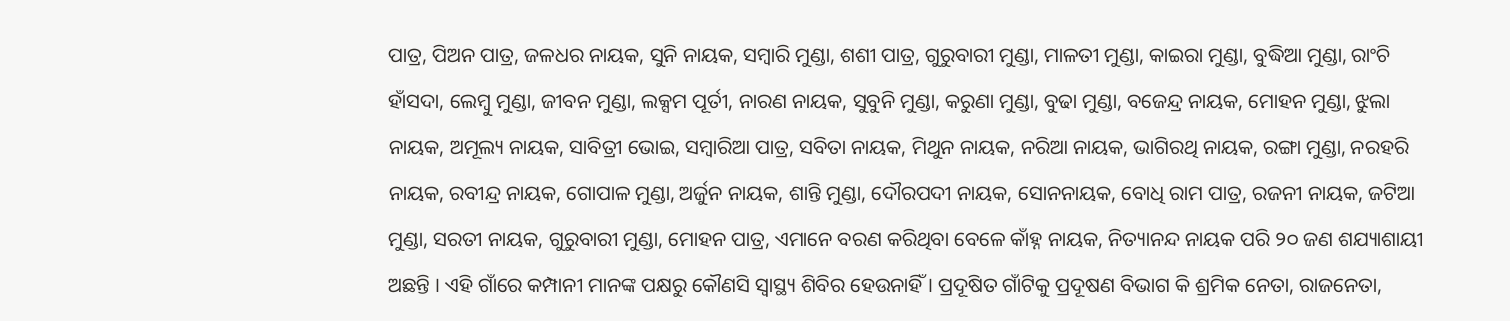ପାତ୍ର, ପିଅନ ପାତ୍ର, ଜଳଧର ନାୟକ, ସୁନି ନାୟକ, ସମ୍ବାରି ମୁଣ୍ଡା, ଶଶୀ ପାତ୍ର, ଗୁରୁବାରୀ ମୁଣ୍ଡା, ମାଳତୀ ମୁଣ୍ଡା, କାଇରା ମୁଣ୍ଡା, ବୁଦ୍ଧିଆ ମୁଣ୍ଡା, ରାଂଚି ହାଁସଦା, ଲେମ୍ବୁ ମୁଣ୍ଡା, ଜୀବନ ମୁଣ୍ଡା, ଲକ୍ସମ ପୂର୍ତୀ, ନାରଣ ନାୟକ, ସୁବୁନି ମୁଣ୍ଡା, କରୁଣା ମୁଣ୍ଡା, ବୁଢା ମୁଣ୍ଡା, ବଜେନ୍ଦ୍ର ନାୟକ, ମୋହନ ମୁଣ୍ଡା, ଝୁଲା ନାୟକ, ଅମୂଲ୍ୟ ନାୟକ, ସାବିତ୍ରୀ ଭୋଇ, ସମ୍ବାରିଆ ପାତ୍ର, ସବିତା ନାୟକ, ମିଥୁନ ନାୟକ, ନରିଆ ନାୟକ, ଭାଗିରଥି ନାୟକ, ରଙ୍ଗା ମୁଣ୍ଡା, ନରହରି ନାୟକ, ରବୀନ୍ଦ୍ର ନାୟକ, ଗୋପାଳ ମୁଣ୍ଡା, ଅର୍ଜୁନ ନାୟକ, ଶାନ୍ତି ମୁଣ୍ଡା, ଦୌରପଦୀ ନାୟକ, ସୋନନାୟକ, ବୋଧି ରାମ ପାତ୍ର, ରଜନୀ ନାୟକ, ଜଟିଆ ମୁଣ୍ଡା, ସରତୀ ନାୟକ, ଗୁରୁବାରୀ ମୁଣ୍ଡା, ମୋହନ ପାତ୍ର, ଏମାନେ ବରଣ କରିଥିବା ବେଳେ କାଁହ୍ନ ନାୟକ, ନିତ୍ୟାନନ୍ଦ ନାୟକ ପରି ୨୦ ଜଣ ଶଯ୍ୟାଶାୟୀ ଅଛନ୍ତି । ଏହି ଗାଁରେ କମ୍ପାନୀ ମାନଙ୍କ ପକ୍ଷରୁ କୌଣସି ସ୍ୱାସ୍ଥ୍ୟ ଶିବିର ହେଉନାହିଁ । ପ୍ରଦୂଷିତ ଗାଁଟିକୁ ପ୍ରଦୂଷଣ ବିଭାଗ କି ଶ୍ରମିକ ନେତା, ରାଜନେତା,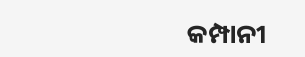କମ୍ପାନୀ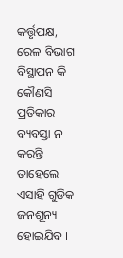କର୍ତ୍ତୃପକ୍ଷ, ରେଳ ବିଭାଗ ବିସ୍ଥାପନ କି କୌଣସି ପ୍ରତିକାର ବ୍ୟବସ୍ତା ନ କରନ୍ତି ତାହେଲେ ଏସାହି ଗୁଡିକ ଜନଶୂନ୍ୟ ହୋଇଯିବ ।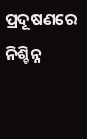ପ୍ରଦୂଷଣରେ ନିଶ୍ଚିନ୍ନ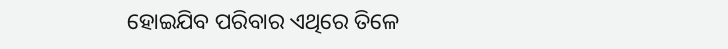ହୋଇଯିବ ପରିବାର ଏଥିରେ ତିଳେ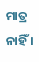ମାତ୍ର ନାହିଁ ।